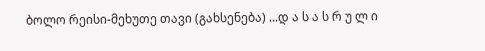ბოლო რეისი-მეხუთე თავი (გახსენება) ...დ ა ს ა ს რ უ ლ ი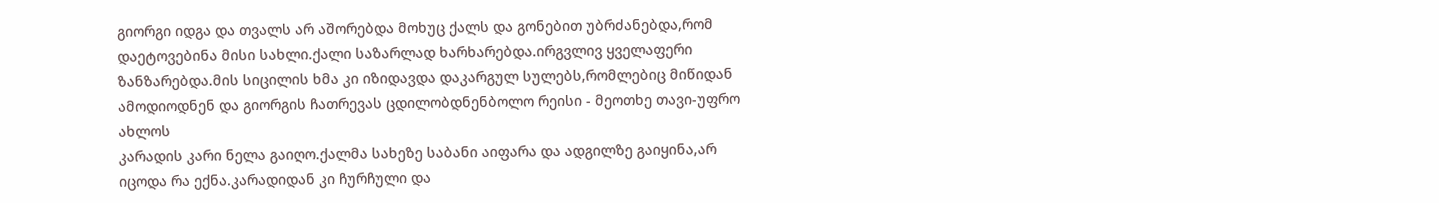გიორგი იდგა და თვალს არ აშორებდა მოხუც ქალს და გონებით უბრძანებდა,რომ დაეტოვებინა მისი სახლი.ქალი საზარლად ხარხარებდა.ირგვლივ ყველაფერი ზანზარებდა.მის სიცილის ხმა კი იზიდავდა დაკარგულ სულებს,რომლებიც მიწიდან ამოდიოდნენ და გიორგის ჩათრევას ცდილობდნენბოლო რეისი - მეოთხე თავი-უფრო ახლოს
კარადის კარი ნელა გაიღო.ქალმა სახეზე საბანი აიფარა და ადგილზე გაიყინა,არ იცოდა რა ექნა.კარადიდან კი ჩურჩული და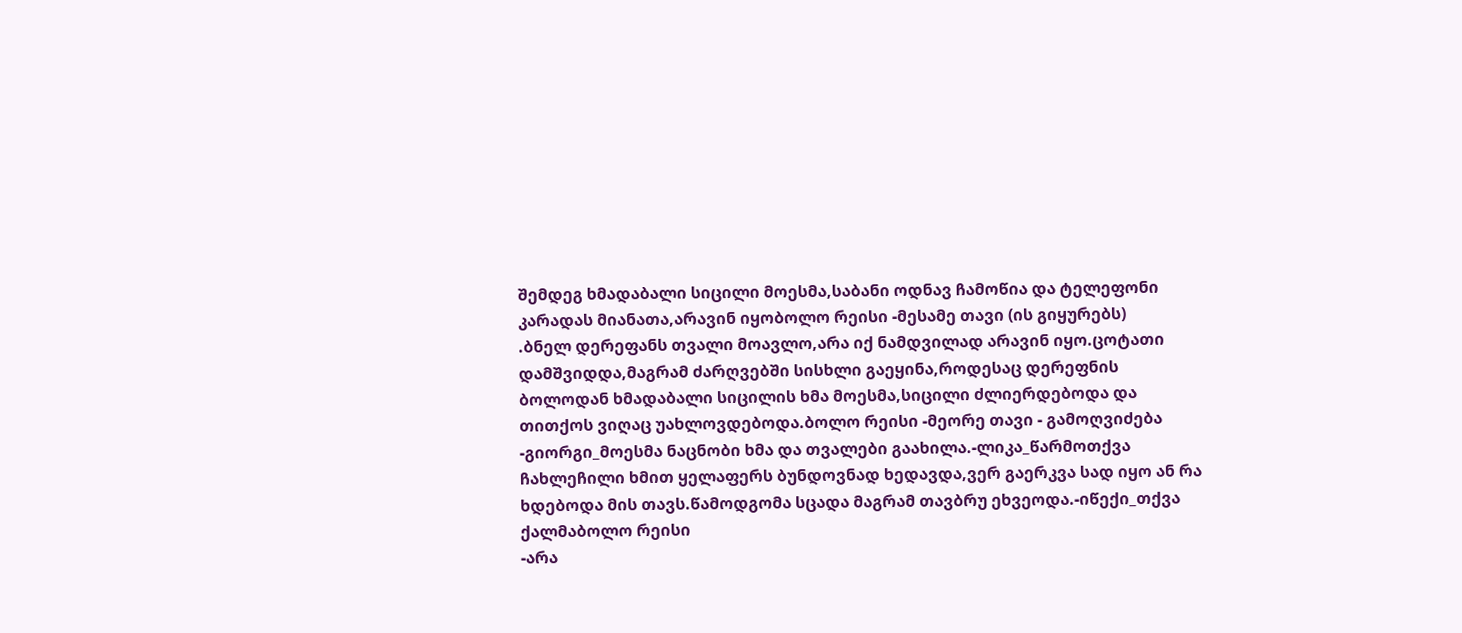შემდეგ ხმადაბალი სიცილი მოესმა,საბანი ოდნავ ჩამოწია და ტელეფონი კარადას მიანათა,არავინ იყობოლო რეისი -მესამე თავი (ის გიყურებს)
.ბნელ დერეფანს თვალი მოავლო,არა იქ ნამდვილად არავინ იყო.ცოტათი დამშვიდდა,მაგრამ ძარღვებში სისხლი გაეყინა,როდესაც დერეფნის ბოლოდან ხმადაბალი სიცილის ხმა მოესმა,სიცილი ძლიერდებოდა და თითქოს ვიღაც უახლოვდებოდა.ბოლო რეისი -მეორე თავი - გამოღვიძება
-გიორგი_მოესმა ნაცნობი ხმა და თვალები გაახილა.-ლიკა_წარმოთქვა ჩახლეჩილი ხმით ყელაფერს ბუნდოვნად ხედავდა,ვერ გაერკვა სად იყო ან რა ხდებოდა მის თავს.წამოდგომა სცადა მაგრამ თავბრუ ეხვეოდა.-იწექი_თქვა ქალმაბოლო რეისი
-არა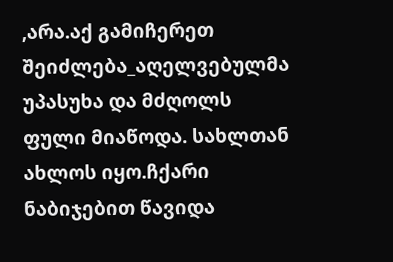,არა.აქ გამიჩერეთ შეიძლება_აღელვებულმა უპასუხა და მძღოლს ფული მიაწოდა. სახლთან ახლოს იყო.ჩქარი ნაბიჯებით წავიდა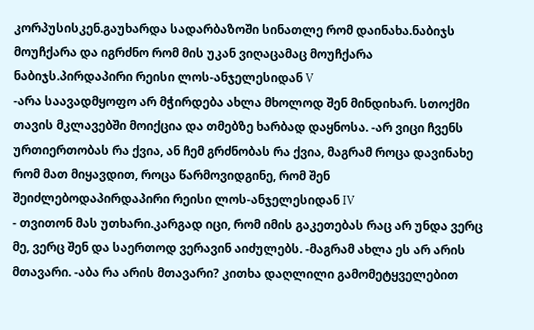კორპუსისკენ.გაუხარდა სადარბაზოში სინათლე რომ დაინახა.ნაბიჯს მოუჩქარა და იგრძნო რომ მის უკან ვიღაცამაც მოუჩქარა ნაბიჯს.პირდაპირი რეისი ლოს-ანჯელესიდან V
-არა საავადმყოფო არ მჭირდება ახლა მხოლოდ შენ მინდიხარ. სთოქმი თავის მკლავებში მოიქცია და თმებზე ხარბად დაყნოსა. -არ ვიცი ჩვენს ურთიერთობას რა ქვია, ან ჩემ გრძნობას რა ქვია, მაგრამ როცა დავინახე რომ მათ მიყავდით, როცა წარმოვიდგინე, რომ შენ შეიძლებოდაპირდაპირი რეისი ლოს-ანჯელესიდან IV
- თვითონ მას უთხარი.კარგად იცი, რომ იმის გაკეთებას რაც არ უნდა ვერც მე, ვერც შენ და საერთოდ ვერავინ აიძულებს. -მაგრამ ახლა ეს არ არის მთავარი. -აბა რა არის მთავარი? კითხა დაღლილი გამომეტყველებით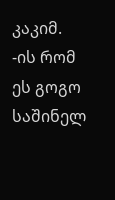კაკიმ. -ის რომ ეს გოგო საშინელ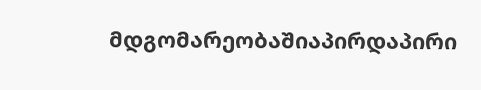მდგომარეობაშიაპირდაპირი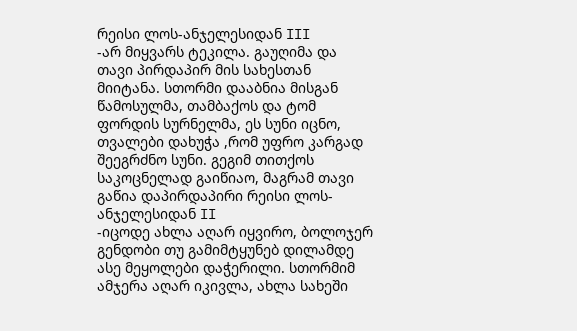რეისი ლოს-ანჯელესიდან III
-არ მიყვარს ტეკილა. გაუღიმა და თავი პირდაპირ მის სახესთან მიიტანა. სთორმი დააბნია მისგან წამოსულმა, თამბაქოს და ტომ ფორდის სურნელმა, ეს სუნი იცნო, თვალები დახუჭა ,რომ უფრო კარგად შეეგრძნო სუნი. გეგიმ თითქოს საკოცნელად გაიწიაო, მაგრამ თავი გაწია დაპირდაპირი რეისი ლოს-ანჯელესიდან II
-იცოდე ახლა აღარ იყვირო, ბოლოჯერ გენდობი თუ გამიმტყუნებ დილამდე ასე მეყოლები დაჭერილი. სთორმიმ ამჯერა აღარ იკივლა, ახლა სახეში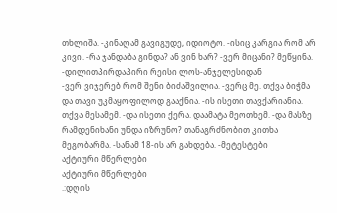თხლიშა. -კინაღამ გავიგუდე, იდიოტო. -ისიც კარგია რომ არ კივი. -რა ჯანდაბა გინდა? ან ვინ ხარ? -ვერ მიცანი? მეწყინა. -დილითპირდაპირი რეისი ლოს-ანჯელესიდან
-ვერ ვიჯერებ რომ შენი ბიძაშვილია. -ვერც მე. თქვა ბიჭმა და თავი უკმაყოფილოდ გააქნია. -ის ისეთი თავქარიანია. თქვა მესამემ. -და ისეთი ქერა. დაამატა მეოთხემ. -და მასზე რამდენიხანი უნდა იზრუნო? თანაგრძნობით კითხა მეგობარმა. -სანამ 18-ის არ გახდება. -მეტესტები
აქტიური მწერლები
აქტიური მწერლები
.:დღის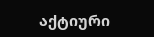აქტიური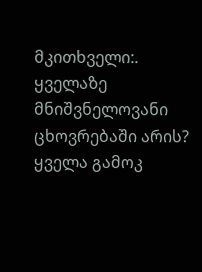მკითხველი:.
ყველაზე მნიშვნელოვანი ცხოვრებაში არის?
ყველა გამოკ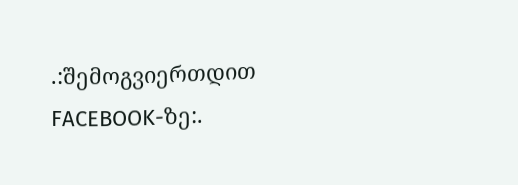.:შემოგვიერთდით FACEBOOK-ზე:.